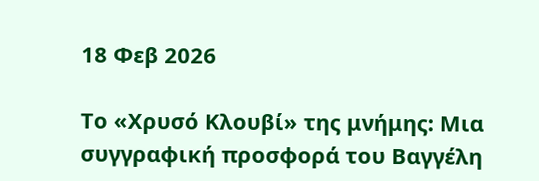18 Φεβ 2026

Το «Χρυσό Κλουβί» της μνήμης: Μια συγγραφική προσφορά του Βαγγέλη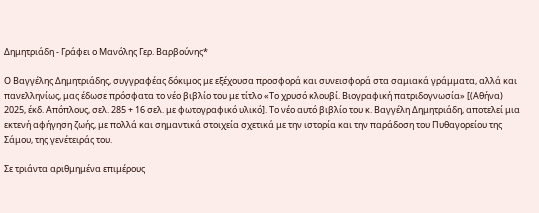Δημητριάδη - Γράφει ο Μανόλης Γερ. Βαρβούνης*

Ο Βαγγέλης Δημητριάδης, συγγραφέας δόκιμος με εξέχουσα προσφορά και συνεισφορά στα σαμιακά γράμματα, αλλά και πανελληνίως, μας έδωσε πρόσφατα το νέο βιβλίο του με τίτλο «Το χρυσό κλουβί. Βιογραφική πατριδογνωσία» [(Αθήνα) 2025, έκδ. Απόπλους, σελ. 285 + 16 σελ. με φωτογραφικό υλικό]. Το νέο αυτό βιβλίο του κ. Βαγγέλη Δημητριάδη, αποτελεί μια εκτενή αφήγηση ζωής, με πολλά και σημαντικά στοιχεία σχετικά με την ιστορία και την παράδοση του Πυθαγορείου της Σάμου, της γενέτειράς του.

Σε τριάντα αριθμημένα επιμέρους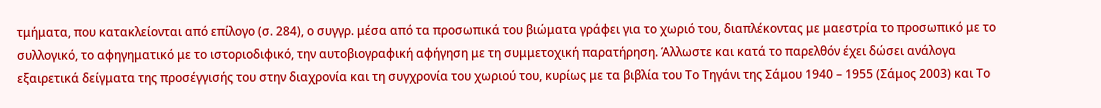τμήματα, που κατακλείονται από επίλογο (σ. 284), ο συγγρ. μέσα από τα προσωπικά του βιώματα γράφει για το χωριό του, διαπλέκοντας με μαεστρία το προσωπικό με το συλλογικό, το αφηγηματικό με το ιστοριοδιφικό, την αυτοβιογραφική αφήγηση με τη συμμετοχική παρατήρηση. Άλλωστε και κατά το παρελθόν έχει δώσει ανάλογα εξαιρετικά δείγματα της προσέγγισής του στην διαχρονία και τη συγχρονία του χωριού του, κυρίως με τα βιβλία του Το Τηγάνι της Σάμου 1940 – 1955 (Σάμος 2003) και Το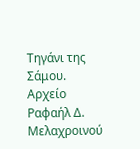Τηγάνι της Σάμου. Αρχείο Ραφαήλ Δ. Μελαχροινού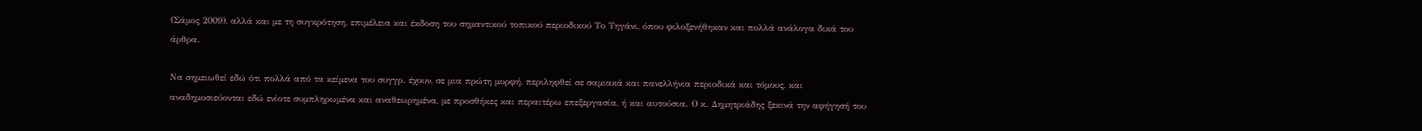(Σάμος 2009), αλλά και με τη συγκρότηση, επιμέλεια και έκδοση του σημαντικού τοπικού περιοδικού Το Τηγάνι, όπου φιλοξενήθηκαν και πολλά ανάλογα δικά του άρθρα.

Να σημειωθεί εδώ ότι πολλά από τα κείμενα του συγγρ. έχουν, σε μια πρώτη μορφή, περιληφθεί σε σαμιακά και πανελλήνια περιοδικά και τόμους, και αναδημοσιεύονται εδώ ενίοτε συμπληρωμένα και αναθεωρημένα, με προσθήκες και περαιτέρω επεξεργασία, ή και αυτούσια. Ο κ. Δημητριάδης ξεκινά την αφήγησή του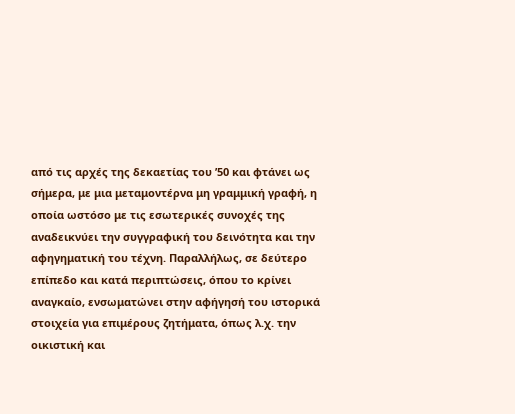από τις αρχές της δεκαετίας του ’50 και φτάνει ως σήμερα, με μια μεταμοντέρνα μη γραμμική γραφή, η οποία ωστόσο με τις εσωτερικές συνοχές της αναδεικνύει την συγγραφική του δεινότητα και την αφηγηματική του τέχνη. Παραλλήλως, σε δεύτερο επίπεδο και κατά περιπτώσεις, όπου το κρίνει αναγκαίο, ενσωματώνει στην αφήγησή του ιστορικά στοιχεία για επιμέρους ζητήματα, όπως λ.χ. την οικιστική και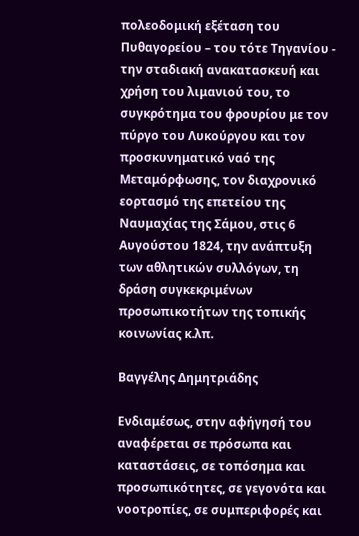πολεοδομική εξέταση του Πυθαγορείου – του τότε Τηγανίου - την σταδιακή ανακατασκευή και χρήση του λιμανιού του, το συγκρότημα του φρουρίου με τον πύργο του Λυκούργου και τον προσκυνηματικό ναό της Μεταμόρφωσης, τον διαχρονικό εορτασμό της επετείου της Ναυμαχίας της Σάμου, στις 6 Αυγούστου 1824, την ανάπτυξη των αθλητικών συλλόγων, τη δράση συγκεκριμένων προσωπικοτήτων της τοπικής κοινωνίας κ.λπ.

Βαγγέλης Δημητριάδης

Ενδιαμέσως, στην αφήγησή του αναφέρεται σε πρόσωπα και καταστάσεις, σε τοπόσημα και προσωπικότητες, σε γεγονότα και νοοτροπίες, σε συμπεριφορές και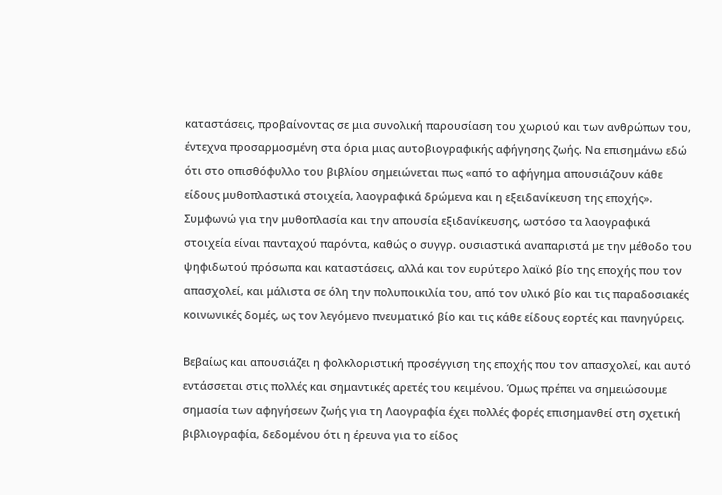καταστάσεις, προβαίνοντας σε μια συνολική παρουσίαση του χωριού και των ανθρώπων του, έντεχνα προσαρμοσμένη στα όρια μιας αυτοβιογραφικής αφήγησης ζωής. Να επισημάνω εδώ ότι στο οπισθόφυλλο του βιβλίου σημειώνεται πως «από το αφήγημα απουσιάζουν κάθε είδους μυθοπλαστικά στοιχεία, λαογραφικά δρώμενα και η εξειδανίκευση της εποχής». Συμφωνώ για την μυθοπλασία και την απουσία εξιδανίκευσης, ωστόσο τα λαογραφικά στοιχεία είναι πανταχού παρόντα, καθώς ο συγγρ. ουσιαστικά αναπαριστά με την μέθοδο του ψηφιδωτού πρόσωπα και καταστάσεις, αλλά και τον ευρύτερο λαϊκό βίο της εποχής που τον απασχολεί, και μάλιστα σε όλη την πολυποικιλία του, από τον υλικό βίο και τις παραδοσιακές κοινωνικές δομές, ως τον λεγόμενο πνευματικό βίο και τις κάθε είδους εορτές και πανηγύρεις.

Βεβαίως και απουσιάζει η φολκλοριστική προσέγγιση της εποχής που τον απασχολεί, και αυτό εντάσσεται στις πολλές και σημαντικές αρετές του κειμένου. Όμως πρέπει να σημειώσουμε σημασία των αφηγήσεων ζωής για τη Λαογραφία έχει πολλές φορές επισημανθεί στη σχετική βιβλιογραφία, δεδομένου ότι η έρευνα για το είδος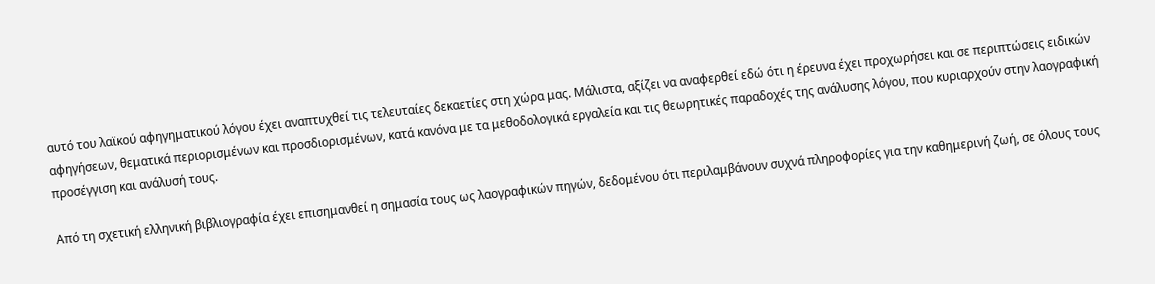αυτό του λαϊκού αφηγηματικού λόγου έχει αναπτυχθεί τις τελευταίες δεκαετίες στη χώρα μας. Μάλιστα, αξίζει να αναφερθεί εδώ ότι η έρευνα έχει προχωρήσει και σε περιπτώσεις ειδικών αφηγήσεων, θεματικά περιορισμένων και προσδιορισμένων, κατά κανόνα με τα μεθοδολογικά εργαλεία και τις θεωρητικές παραδοχές της ανάλυσης λόγου, που κυριαρχούν στην λαογραφική προσέγγιση και ανάλυσή τους.

Από τη σχετική ελληνική βιβλιογραφία έχει επισημανθεί η σημασία τους ως λαογραφικών πηγών, δεδομένου ότι περιλαμβάνουν συχνά πληροφορίες για την καθημερινή ζωή, σε όλους τους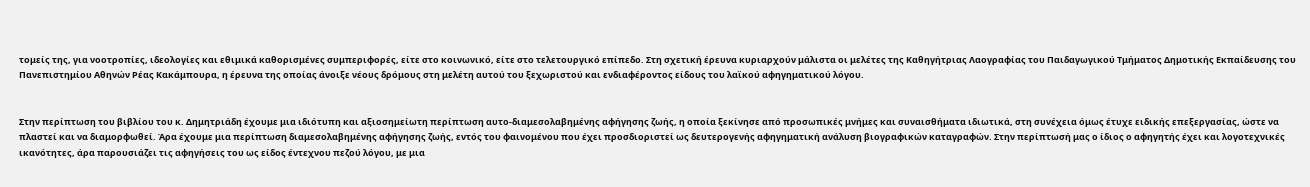τομείς της, για νοοτροπίες, ιδεολογίες και εθιμικά καθορισμένες συμπεριφορές, είτε στο κοινωνικό, είτε στο τελετουργικό επίπεδο. Στη σχετική έρευνα κυριαρχούν μάλιστα οι μελέτες της Καθηγήτριας Λαογραφίας του Παιδαγωγικού Τμήματος Δημοτικής Εκπαίδευσης του Πανεπιστημίου Αθηνών Ρέας Κακάμπουρα, η έρευνα της οποίας άνοιξε νέους δρόμους στη μελέτη αυτού του ξεχωριστού και ενδιαφέροντος είδους του λαϊκού αφηγηματικού λόγου.


Στην περίπτωση του βιβλίου του κ. Δημητριάδη έχουμε μια ιδιότυπη και αξιοσημείωτη περίπτωση αυτο-διαμεσολαβημένης αφήγησης ζωής, η οποία ξεκίνησε από προσωπικές μνήμες και συναισθήματα ιδιωτικά, στη συνέχεια όμως έτυχε ειδικής επεξεργασίας, ώστε να πλαστεί και να διαμορφωθεί. Άρα έχουμε μια περίπτωση διαμεσολαβημένης αφήγησης ζωής, εντός του φαινομένου που έχει προσδιοριστεί ως δευτερογενής αφηγηματική ανάλυση βιογραφικών καταγραφών. Στην περίπτωσή μας ο ίδιος ο αφηγητής έχει και λογοτεχνικές ικανότητες, άρα παρουσιάζει τις αφηγήσεις του ως είδος έντεχνου πεζού λόγου, με μια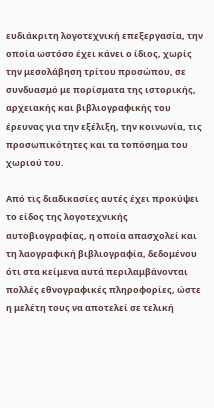ευδιάκριτη λογοτεχνική επεξεργασία, την οποία ωστόσο έχει κάνει ο ίδιος, χωρίς την μεσολάβηση τρίτου προσώπου, σε συνδυασμό με πορίσματα της ιστορικής, αρχειακής και βιβλιογραφικής του έρευνας για την εξέλιξη, την κοινωνία, τις προσωπικότητες και τα τοπόσημα του χωριού του.

Από τις διαδικασίες αυτές έχει προκύψει το είδος της λογοτεχνικής αυτοβιογραφίας, η οποία απασχολεί και τη λαογραφική βιβλιογραφία, δεδομένου ότι στα κείμενα αυτά περιλαμβάνονται πολλές εθνογραφικές πληροφορίες, ώστε η μελέτη τους να αποτελεί σε τελική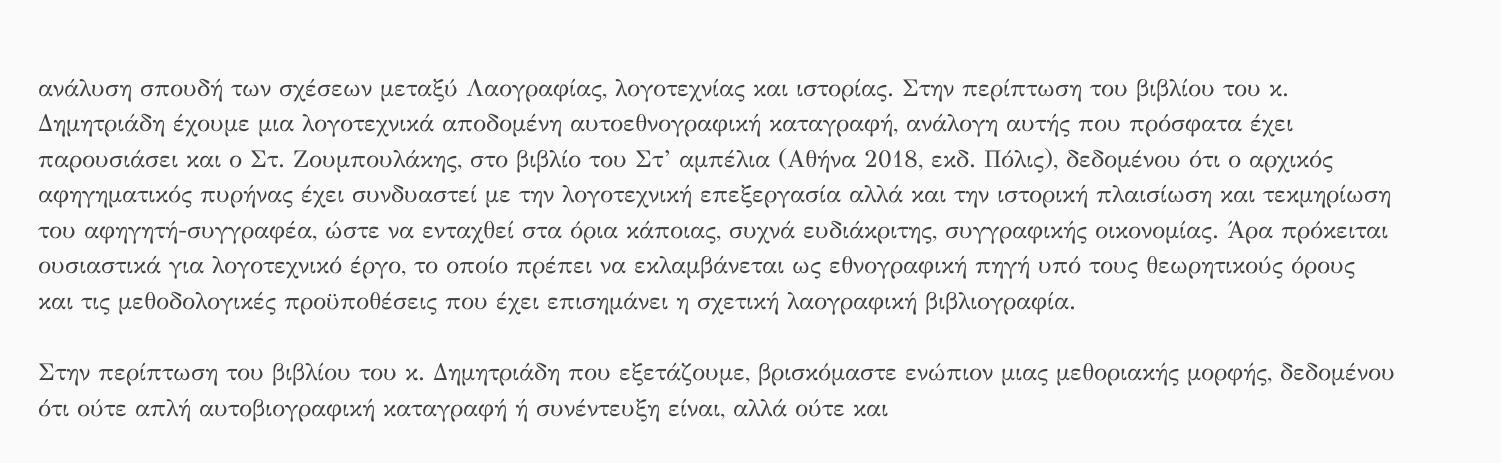ανάλυση σπουδή των σχέσεων μεταξύ Λαογραφίας, λογοτεχνίας και ιστορίας. Στην περίπτωση του βιβλίου του κ. Δημητριάδη έχουμε μια λογοτεχνικά αποδομένη αυτοεθνογραφική καταγραφή, ανάλογη αυτής που πρόσφατα έχει παρουσιάσει και ο Στ. Ζουμπουλάκης, στο βιβλίο του Στ’ αμπέλια (Αθήνα 2018, εκδ. Πόλις), δεδομένου ότι ο αρχικός αφηγηματικός πυρήνας έχει συνδυαστεί με την λογοτεχνική επεξεργασία αλλά και την ιστορική πλαισίωση και τεκμηρίωση του αφηγητή-συγγραφέα, ώστε να ενταχθεί στα όρια κάποιας, συχνά ευδιάκριτης, συγγραφικής οικονομίας. Άρα πρόκειται ουσιαστικά για λογοτεχνικό έργο, το οποίο πρέπει να εκλαμβάνεται ως εθνογραφική πηγή υπό τους θεωρητικούς όρους και τις μεθοδολογικές προϋποθέσεις που έχει επισημάνει η σχετική λαογραφική βιβλιογραφία.

Στην περίπτωση του βιβλίου του κ. Δημητριάδη που εξετάζουμε, βρισκόμαστε ενώπιον μιας μεθοριακής μορφής, δεδομένου ότι ούτε απλή αυτοβιογραφική καταγραφή ή συνέντευξη είναι, αλλά ούτε και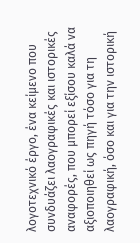λογοτεχνικό έργο, ένα κείμενο που συνδυάζει λαογραφικές και ιστορικές αναφορές, που μπορεί εξίσου καλά να αξιοποιηθεί ως πηγή τόσο για τη λαογραφική, όσο και για την ιστορική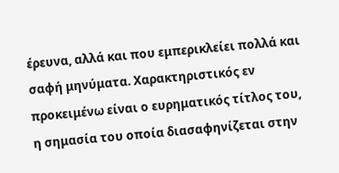έρευνα, αλλά και που εμπερικλείει πολλά και σαφή μηνύματα. Χαρακτηριστικός εν προκειμένω είναι ο ευρηματικός τίτλος του, η σημασία του οποία διασαφηνίζεται στην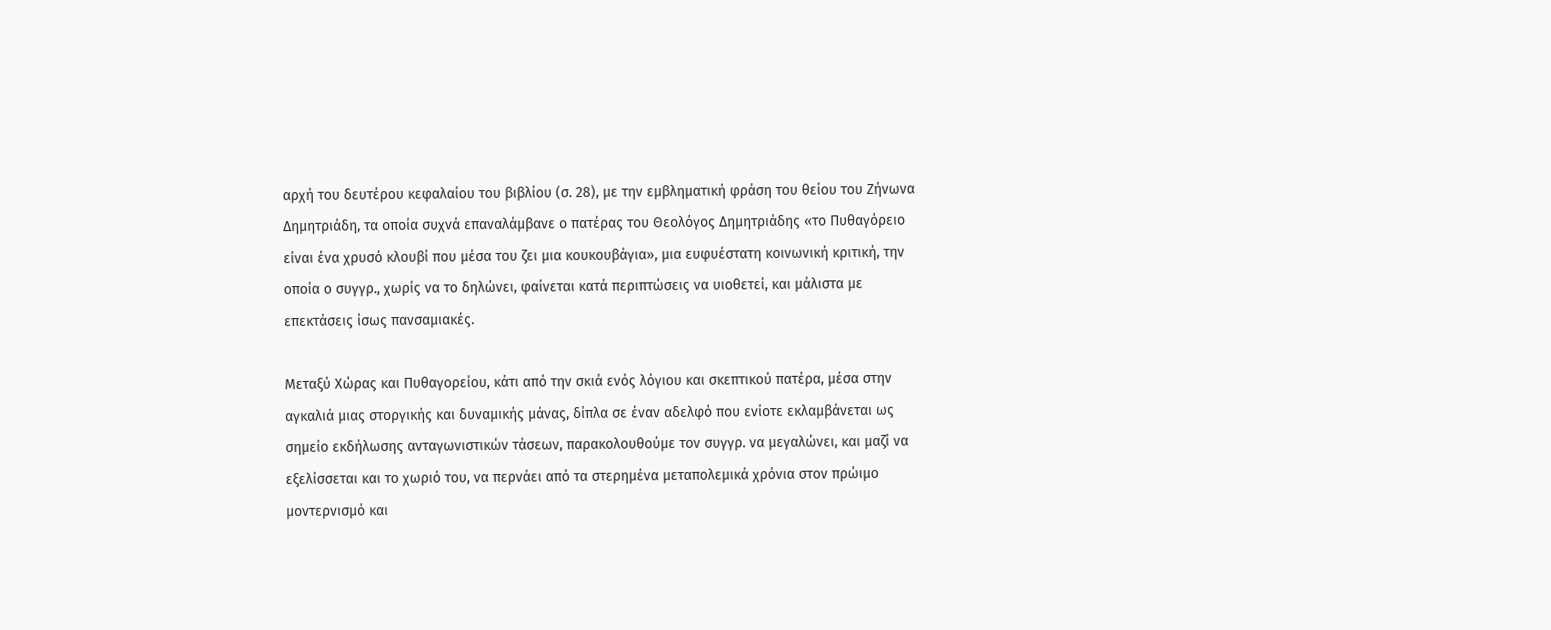αρχή του δευτέρου κεφαλαίου του βιβλίου (σ. 28), με την εμβληματική φράση του θείου του Ζήνωνα Δημητριάδη, τα οποία συχνά επαναλάμβανε ο πατέρας του Θεολόγος Δημητριάδης «το Πυθαγόρειο είναι ένα χρυσό κλουβί που μέσα του ζει μια κουκουβάγια», μια ευφυέστατη κοινωνική κριτική, την οποία ο συγγρ., χωρίς να το δηλώνει, φαίνεται κατά περιπτώσεις να υιοθετεί, και μάλιστα με επεκτάσεις ίσως πανσαμιακές.

Μεταξύ Χώρας και Πυθαγορείου, κάτι από την σκιά ενός λόγιου και σκεπτικού πατέρα, μέσα στην αγκαλιά μιας στοργικής και δυναμικής μάνας, δίπλα σε έναν αδελφό που ενίοτε εκλαμβάνεται ως σημείο εκδήλωσης ανταγωνιστικών τάσεων, παρακολουθούμε τον συγγρ. να μεγαλώνει, και μαζί να εξελίσσεται και το χωριό του, να περνάει από τα στερημένα μεταπολεμικά χρόνια στον πρώιμο μοντερνισμό και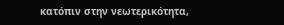κατόπιν στην νεωτερικότητα,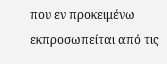που εν προκειμένω εκπροσωπείται από τις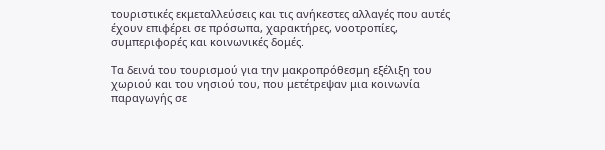τουριστικές εκμεταλλεύσεις και τις ανήκεστες αλλαγές που αυτές έχουν επιφέρει σε πρόσωπα, χαρακτήρες, νοοτροπίες, συμπεριφορές και κοινωνικές δομές.

Τα δεινά του τουρισμού για την μακροπρόθεσμη εξέλιξη του χωριού και του νησιού του, που μετέτρεψαν μια κοινωνία παραγωγής σε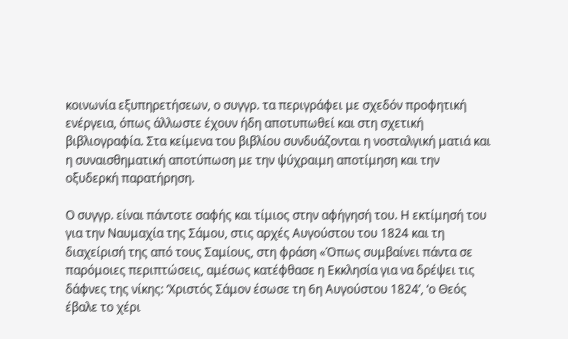κοινωνία εξυπηρετήσεων, ο συγγρ. τα περιγράφει με σχεδόν προφητική ενέργεια, όπως άλλωστε έχουν ήδη αποτυπωθεί και στη σχετική βιβλιογραφία. Στα κείμενα του βιβλίου συνδυάζονται η νοσταλγική ματιά και η συναισθηματική αποτύπωση με την ψύχραιμη αποτίμηση και την οξυδερκή παρατήρηση.

Ο συγγρ. είναι πάντοτε σαφής και τίμιος στην αφήγησή του. Η εκτίμησή του για την Ναυμαχία της Σάμου, στις αρχές Αυγούστου του 1824 και τη διαχείρισή της από τους Σαμίους, στη φράση «Όπως συμβαίνει πάντα σε παρόμοιες περιπτώσεις, αμέσως κατέφθασε η Εκκλησία για να δρέψει τις δάφνες της νίκης: ‘Χριστός Σάμον έσωσε τη 6η Αυγούστου 1824’, ‘ο Θεός έβαλε το χέρι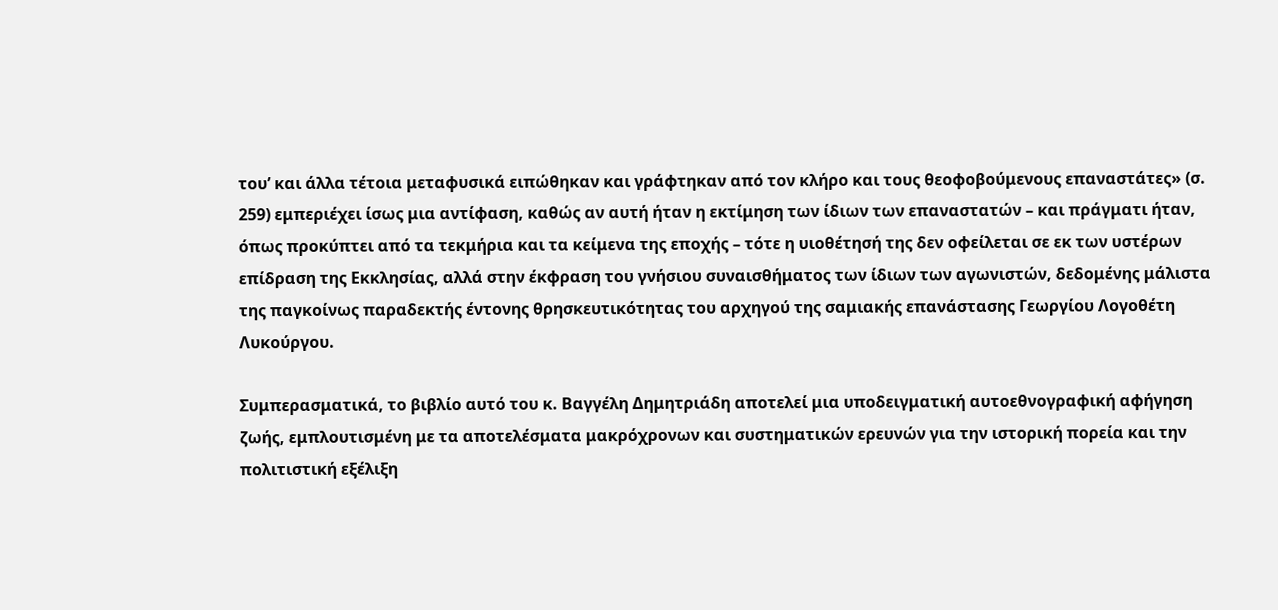του’ και άλλα τέτοια μεταφυσικά ειπώθηκαν και γράφτηκαν από τον κλήρο και τους θεοφοβούμενους επαναστάτες» (σ. 259) εμπεριέχει ίσως μια αντίφαση, καθώς αν αυτή ήταν η εκτίμηση των ίδιων των επαναστατών – και πράγματι ήταν, όπως προκύπτει από τα τεκμήρια και τα κείμενα της εποχής – τότε η υιοθέτησή της δεν οφείλεται σε εκ των υστέρων επίδραση της Εκκλησίας, αλλά στην έκφραση του γνήσιου συναισθήματος των ίδιων των αγωνιστών, δεδομένης μάλιστα της παγκοίνως παραδεκτής έντονης θρησκευτικότητας του αρχηγού της σαμιακής επανάστασης Γεωργίου Λογοθέτη Λυκούργου.

Συμπερασματικά, το βιβλίο αυτό του κ. Βαγγέλη Δημητριάδη αποτελεί μια υποδειγματική αυτοεθνογραφική αφήγηση ζωής, εμπλουτισμένη με τα αποτελέσματα μακρόχρονων και συστηματικών ερευνών για την ιστορική πορεία και την πολιτιστική εξέλιξη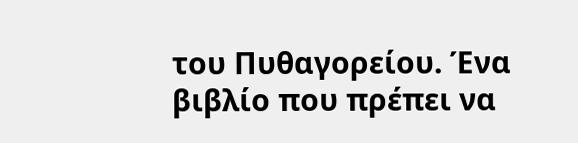του Πυθαγορείου. Ένα βιβλίο που πρέπει να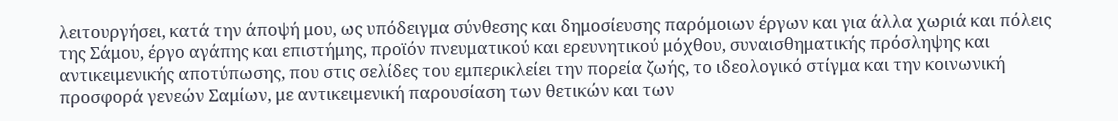λειτουργήσει, κατά την άποψή μου, ως υπόδειγμα σύνθεσης και δημοσίευσης παρόμοιων έργων και για άλλα χωριά και πόλεις της Σάμου, έργο αγάπης και επιστήμης, προϊόν πνευματικού και ερευνητικού μόχθου, συναισθηματικής πρόσληψης και αντικειμενικής αποτύπωσης, που στις σελίδες του εμπερικλείει την πορεία ζωής, το ιδεολογικό στίγμα και την κοινωνική προσφορά γενεών Σαμίων, με αντικειμενική παρουσίαση των θετικών και των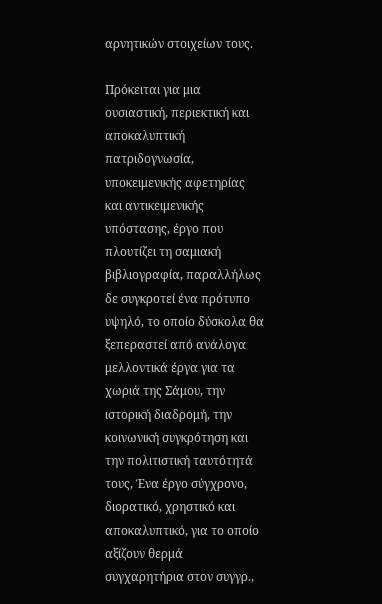αρνητικών στοιχείων τους.

Πρόκειται για μια ουσιαστική, περιεκτική και αποκαλυπτική πατριδογνωσία, υποκειμενικής αφετηρίας και αντικειμενικής υπόστασης, έργο που πλουτίζει τη σαμιακή βιβλιογραφία, παραλλήλως δε συγκροτεί ένα πρότυπο υψηλό, το οποίο δύσκολα θα ξεπεραστεί από ανάλογα μελλοντικά έργα για τα χωριά της Σάμου, την ιστορική διαδρομή, την κοινωνική συγκρότηση και την πολιτιστική ταυτότητά τους, Ένα έργο σύγχρονο, διορατικό, χρηστικό και αποκαλυπτικό, για το οποίο αξίζουν θερμά συγχαρητήρια στον συγγρ.,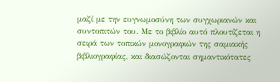μαζί με την ευγνωμοσύνη των συγχωριανών και συντοπιτών του. Με το βιβλίο αυτό πλουτίζεται η σειρά των τοπικών μονογραφιών της σαμιακής βιβλιογραφίας, και διασώζονται σημαντικότατες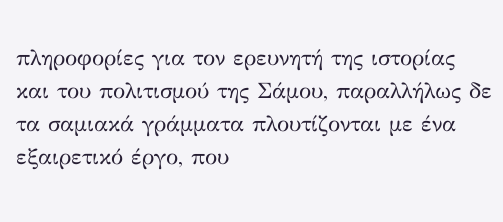πληροφορίες για τον ερευνητή της ιστορίας και του πολιτισμού της Σάμου, παραλλήλως δε τα σαμιακά γράμματα πλουτίζονται με ένα εξαιρετικό έργο, που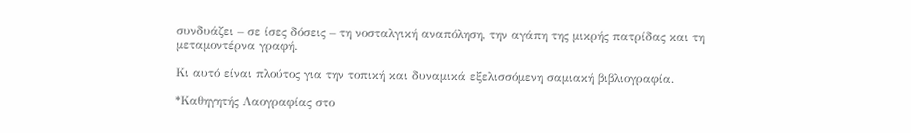συνδυάζει – σε ίσες δόσεις – τη νοσταλγική αναπόληση, την αγάπη της μικρής πατρίδας και τη μεταμοντέρνα γραφή.

Κι αυτό είναι πλούτος για την τοπική και δυναμικά εξελισσόμενη σαμιακή βιβλιογραφία.

*Καθηγητής Λαογραφίας στο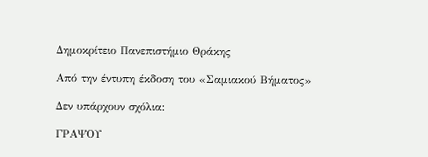Δημοκρίτειο Πανεπιστήμιο Θράκης

Από την έντυπη έκδοση του «Σαμιακού Βήματος»

Δεν υπάρχουν σχόλια:

ΓΡΑΨΟΥ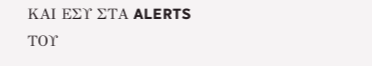ΚΑΙ ΕΣΥ ΣΤΑ ALERTS ΤΟΥ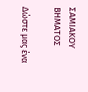ΣΑΜΙΑΚΟΥ ΒΗΜΑΤΟΣ

Δώστε μας ένα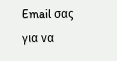Email σας για να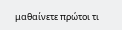μαθαίνετε πρώτοι τι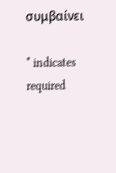συμβαίνει

* indicates required